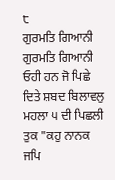੮
ਗੁਰਮਤਿ ਗਿਆਨੀ
ਗੁਰਮਤਿ ਗਿਆਨੀ ਓਹੀ ਹਨ ਜੋ ਪਿਛੇ ਦਿਤੇ ਸ਼ਬਦ ਬਿਲਾਵਲੁ ਮਹਲਾ ੫ ਦੀ ਪਿਛਲੀ ਤੁਕ "ਕਹੁ ਨਾਨਕ ਜਪਿ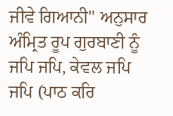ਜੀਵੇ ਗਿਆਨੀ" ਅਨੁਸਾਰ ਅੰਮ੍ਰਿਤ ਰੂਪ ਗੁਰਬਾਣੀ ਨੂੰ ਜਪਿ ਜਪਿ, ਕੇਵਲ ਜਪਿ ਜਪਿ (ਪਾਠ ਕਰਿ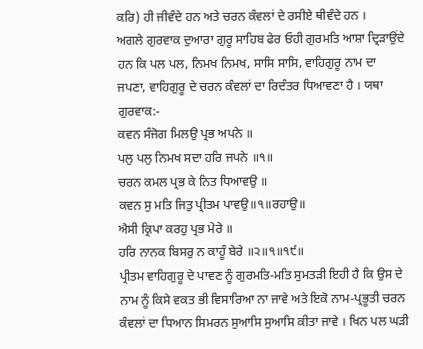ਕਰਿ) ਹੀ ਜੀਵੰਦੇ ਹਨ ਅਤੇ ਚਰਨ ਕੰਵਲਾਂ ਦੇ ਰਸੀਏ ਥੀਵੰਦੇ ਹਨ ।
ਅਗਲੇ ਗੁਰਵਾਕ ਦੁਆਰਾ ਗੁਰੂ ਸਾਹਿਬ ਫੇਰ ਓਹੀ ਗੁਰਮਤਿ ਆਸ਼ਾ ਦ੍ਰਿੜਾਉਂਦੇ ਹਨ ਕਿ ਪਲ ਪਲ, ਨਿਮਖ ਨਿਮਖ, ਸਾਸਿ ਸਾਸਿ, ਵਾਹਿਗੁਰੂ ਨਾਮ ਦਾ ਜਪਣਾ, ਵਾਹਿਗੁਰੂ ਦੇ ਚਰਨ ਕੰਵਲਾਂ ਦਾ ਰਿਦੰਤਰ ਧਿਆਵਣਾ ਹੈ । ਯਥਾ ਗੁਰਵਾਕ:-
ਕਵਨ ਸੰਜੋਗ ਮਿਲਉ ਪ੍ਰਭ ਅਪਨੇ ॥
ਪਲੁ ਪਲੁ ਨਿਮਖ ਸਦਾ ਹਰਿ ਜਪਨੇ ॥੧॥
ਚਰਨ ਕਮਲ ਪ੍ਰਭ ਕੇ ਨਿਤ ਧਿਆਵਉ ॥
ਕਵਨ ਸੁ ਮਤਿ ਜਿਤੁ ਪ੍ਰੀਤਮ ਪਾਵਉ॥੧॥ਰਹਾਉ॥
ਐਸੀ ਕ੍ਰਿਪਾ ਕਰਹੁ ਪ੍ਰਭ ਮੇਰੇ ॥
ਹਰਿ ਨਾਨਕ ਬਿਸਰੁ ਨ ਕਾਹੂੰ ਬੇਰੇ ॥੨॥੧॥੧੯॥
ਪ੍ਰੀਤਮ ਵਾਹਿਗੁਰੂ ਦੇ ਪਾਵਣ ਨੂੰ ਗੁਰਮਤਿ-ਮਤਿ ਸੁਮਤੜੀ ਇਹੀ ਹੈ ਕਿ ਉਸ ਦੇ ਨਾਮ ਨੂੰ ਕਿਸੇ ਵਕਤ ਭੀ ਵਿਸਾਰਿਆ ਨਾ ਜਾਵੇ ਅਤੇ ਇਕੋ ਨਾਮ-ਪ੍ਰਭੂਤੀ ਚਰਨ ਕੰਵਲਾਂ ਦਾ ਧਿਆਨ ਸਿਮਰਨ ਸੁਆਸਿ ਸੁਆਸਿ ਕੀਤਾ ਜਾਵੇ । ਖਿਨ ਪਲ ਘੜੀ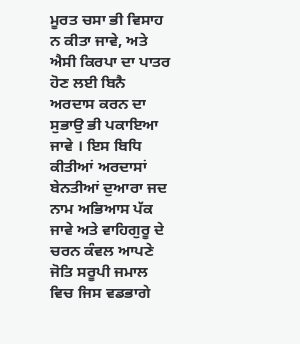ਮੂਰਤ ਚਸਾ ਭੀ ਵਿਸਾਹ ਨ ਕੀਤਾ ਜਾਵੇ, ਅਤੇ ਐਸੀ ਕਿਰਪਾ ਦਾ ਪਾਤਰ ਹੋਣ ਲਈ ਬਿਨੈ ਅਰਦਾਸ ਕਰਨ ਦਾ ਸੁਭਾਉ ਭੀ ਪਕਾਇਆ ਜਾਵੇ । ਇਸ ਬਿਧਿ ਕੀਤੀਆਂ ਅਰਦਾਸਾਂ ਬੇਨਤੀਆਂ ਦੁਆਰਾ ਜਦ ਨਾਮ ਅਭਿਆਸ ਪੱਕ ਜਾਵੇ ਅਤੇ ਵਾਹਿਗੁਰੂ ਦੇ ਚਰਨ ਕੰਵਲ ਆਪਣੇ ਜੋਤਿ ਸਰੂਪੀ ਜਮਾਲ ਵਿਚ ਜਿਸ ਵਡਭਾਗੇ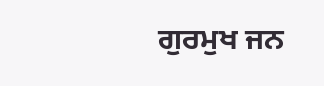ਗੁਰਮੁਖ ਜਨ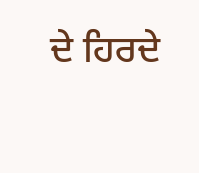ਦੇ ਹਿਰਦੇ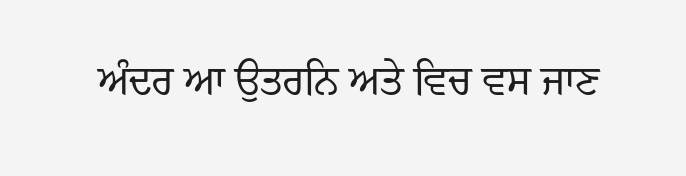ਅੰਦਰ ਆ ਉਤਰਨਿ ਅਤੇ ਵਿਚ ਵਸ ਜਾਣ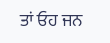ਤਾਂ ਓਹ ਜਨ